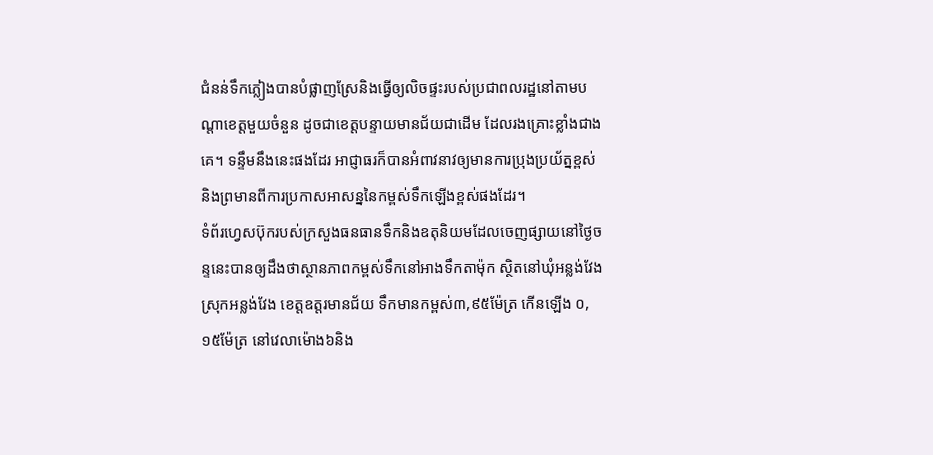ជំនន់ទឹកភ្លៀងបានបំផ្លាញស្រែនិងធ្វើឲ្យលិចផ្ទះរបស់ប្រជាពលរដ្ឋនៅតាមបណ្តាខេត្តមួយចំនួន ដូចជាខេត្តបន្ទាយមានជ័យជាដើម ដែលរងគ្រោះខ្លាំងជាងគេ។ ទន្ទឹមនឹងនេះផងដែរ អាជ្ញាធរក៏បានអំពាវនាវឲ្យមានការប្រុងប្រយ័ត្នខ្ពស់ និងព្រមានពីការប្រកាសអាសន្ននៃកម្ពស់ទឹកឡើងខ្ពស់ផងដែរ។
ទំព័រហ្វេសប៊ុករបស់ក្រសួងធនធានទឹកនិងឧតុនិយមដែលចេញផ្សាយនៅថ្ងៃចន្ទនេះបានឲ្យដឹងថាស្ថានភាពកម្ពស់ទឹកនៅអាងទឹកតាម៉ុក ស្ថិតនៅឃុំអន្លង់វែង ស្រុកអន្លង់វែង ខេត្តឧត្តរមានជ័យ ទឹកមានកម្ពស់៣,៩៥ម៉ែត្រ កើនឡើង ០,១៥ម៉ែត្រ នៅវេលាម៉ោង៦និង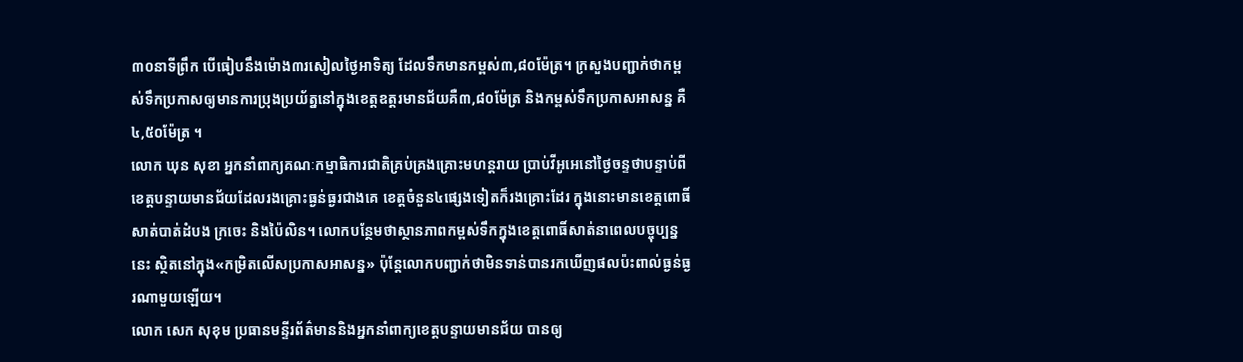៣០នាទីព្រឹក បើធៀបនឹងម៉ោង៣រសៀលថ្ងៃអាទិត្យ ដែលទឹកមានកម្ពស់៣,៨០ម៉ែត្រ។ ក្រសួងបញ្ជាក់ថាកម្ពស់ទឹកប្រកាសឲ្យមានការប្រុងប្រយ័ត្ននៅក្នុងខេត្តឧត្តរមានជ័យគឺ៣,៨០ម៉ែត្រ និងកម្ពស់ទឹកប្រកាសអាសន្ន គឺ៤,៥០ម៉ែត្រ ។
លោក ឃុន សុខា អ្នកនាំពាក្យគណៈកម្មាធិការជាតិគ្រប់គ្រងគ្រោះមហន្តរាយ ប្រាប់វីអូអេនៅថ្ងៃចន្ទថាបន្ទាប់ពីខេត្តបន្ទាយមានជ័យដែលរងគ្រោះធ្ងន់ធ្ងរជាងគេ ខេត្តចំនួន៤ផ្សេងទៀតក៏រងគ្រោះដែរ ក្នុងនោះមានខេត្តពោធិ៍សាត់បាត់ដំបង ក្រចេះ និងប៉ៃលិន។ លោកបន្ថែមថាស្ថានភាពកម្ពស់ទឹកក្នុងខេត្តពោធិ៍សាត់នាពេលបច្ចុប្បន្ននេះ ស្ថិតនៅក្នុង«កម្រិតលើសប្រកាសអាសន្ន» ប៉ុន្តែលោកបញ្ជាក់ថាមិនទាន់បានរកឃើញផលប៉ះពាល់ធ្ងន់ធ្ងរណាមួយឡើយ។
លោក សេក សុខុម ប្រធានមន្ទីរព័ត៌មាននិងអ្នកនាំពាក្យខេត្តបន្ទាយមានជ័យ បានឲ្យ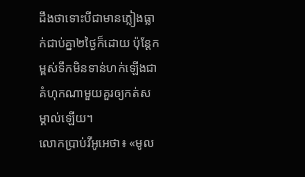ដឹងថាទោះបីជាមានភ្លៀងធ្លាក់ជាប់គ្នា២ថ្ងៃក៏ដោយ ប៉ុន្តែកម្ពស់ទឹកមិនទាន់ហក់ឡើងជាគំហុកណាមួយគួរឲ្យកត់សម្គាល់ឡើយ។
លោកប្រាប់វីអូអេថា៖ «មូល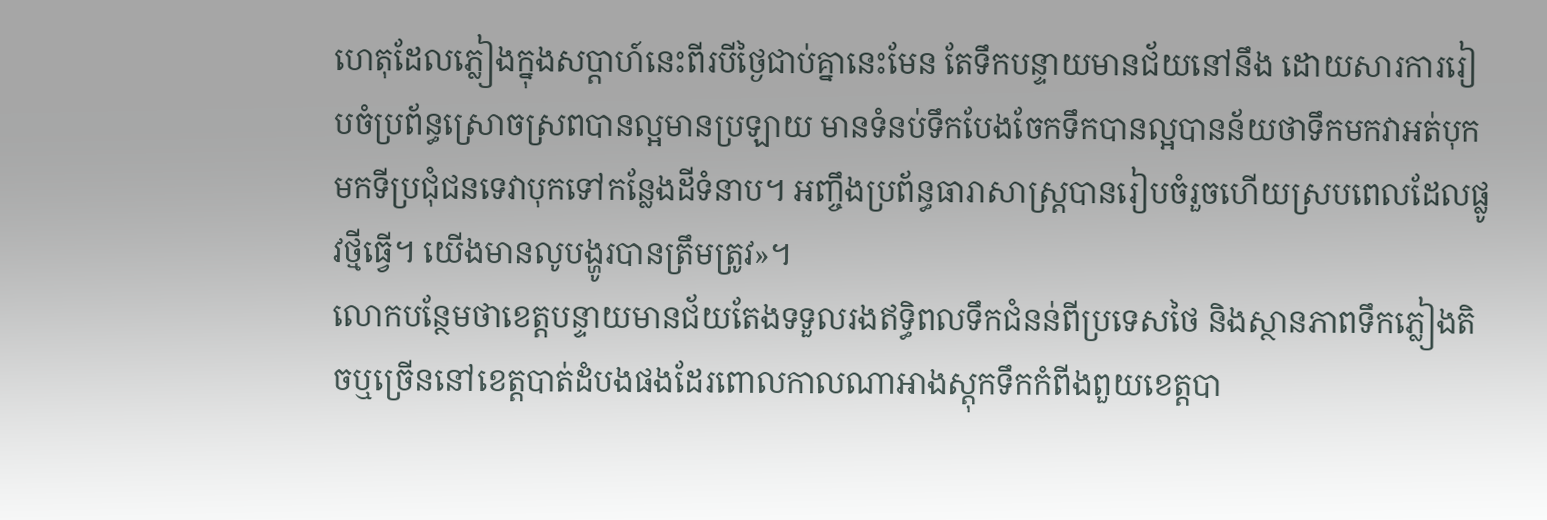ហេតុដែលភ្លៀងក្នុងសប្តាហ៍នេះពីរបីថ្ងៃជាប់គ្នានេះមែន តែទឹកបន្ទាយមានជ័យនៅនឹង ដោយសារការរៀបចំប្រព័ន្ធស្រោចស្រពបានល្អមានប្រឡាយ មានទំនប់ទឹកបែងចែកទឹកបានល្អបានន័យថាទឹកមកវាអត់បុកមកទីប្រជុំជនទេវាបុកទៅកន្លែងដីទំនាប។ អញ្ចឹងប្រព័ន្ធធារាសាស្ត្របានរៀបចំរួចហើយស្របពេលដែលផ្លូវថ្មីធ្វើ។ យើងមានលូបង្ហូរបានត្រឹមត្រូវ»។
លោកបន្ថែមថាខេត្តបន្ទាយមានជ័យតែងទទួលរងឥទ្ធិពលទឹកជំនន់ពីប្រទេសថៃ និងស្ថានភាពទឹកភ្លៀងតិចឬច្រើននៅខេត្តបាត់ដំបងផងដែរពោលកាលណាអាងស្តុកទឹកកំពីងពួយខេត្តបា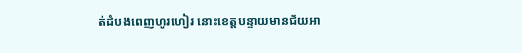ត់ដំបងពេញហូរហៀរ នោះខេត្តបន្ទាយមានជ័យអា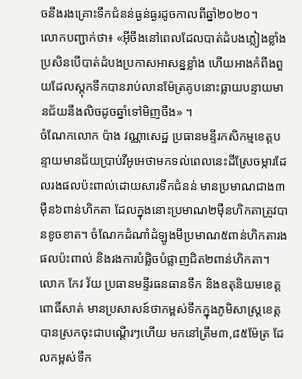ចនឹងរងគ្រោះទឹកជំនន់ធ្ងន់ធ្ងរដូចកាលពីឆ្នាំ២០២០។
លោកបញ្ជាក់ថា៖ «អ៊ីចឹងនៅពេលដែលបាត់ដំបងភ្លៀងខ្លាំង ប្រសិនបើបាត់ដំបងប្រកាសអាសន្នខ្លាំង ហើយអាងកំពីងពួយដែលស្តុកទឹកបានរាប់លានម៉ែត្រគូបនោះធ្លាយបន្ទាយមានជ័យនឹងលិចដូចឆ្នាំទៅមិញចឹង» ។
ចំណែកលោក ប៉ាង វណ្ណាសេដ្ឋ ប្រធានមន្ទីរកសិកម្មខេត្តបន្ទាយមានជ័យប្រាប់វីអូអេថាមកទល់ពេលនេះដីស្រែចម្ការដែលរងផលប៉ះពាល់ដោយសារទឹកជំនន់ មានប្រមាណជាង៣ម៉ឺន៦ពាន់ហិកតា ដែលក្នុងនោះប្រមាណ២ម៉ឺនហិកតាត្រូវបានខូចខាត។ ចំណែកដំណាំដំឡូងមីប្រមាណ៥ពាន់ហិកតារងផលប៉ះពាល់ និងរងការបំផ្លិចបំផ្លាញជិត២ពាន់ហិកតា។
លោក កែវ វ័យ ប្រធានមន្ទីរធនធានទឹក និងឧតុនិយមខេត្តពោធិ៍សាត់ មានប្រសាសន៍ថាកម្ពស់ទឹកក្នុងភូមិសាស្ត្រខេត្ត បានស្រកចុះជាបណ្តើរៗហើយ មកនៅត្រឹម៣,៨៥ម៉ែត្រ ដែលកម្ពស់ទឹក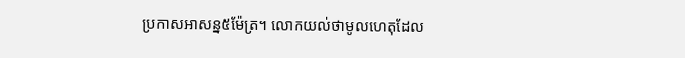ប្រកាសអាសន្ន៥ម៉ែត្រ។ លោកយល់ថាមូលហេតុដែល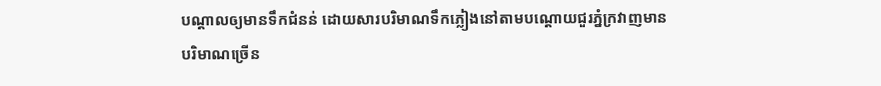បណ្តាលឲ្យមានទឹកជំនន់ ដោយសារបរិមាណទឹកភ្លៀងនៅតាមបណ្តោយជួរភ្នំក្រវាញមានបរិមាណច្រើន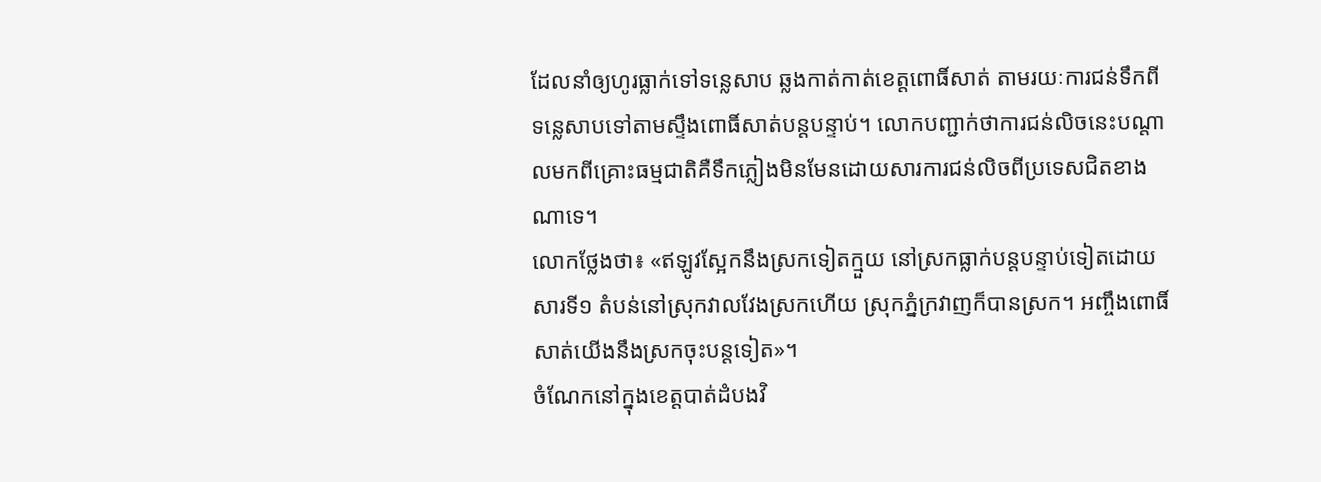ដែលនាំឲ្យហូរធ្លាក់ទៅទន្លេសាប ឆ្លងកាត់កាត់ខេត្តពោធិ៍សាត់ តាមរយៈការជន់ទឹកពីទន្លេសាបទៅតាមស្ទឹងពោធិ៍សាត់បន្តបន្ទាប់។ លោកបញ្ជាក់ថាការជន់លិចនេះបណ្តាលមកពីគ្រោះធម្មជាតិគឺទឹកភ្លៀងមិនមែនដោយសារការជន់លិចពីប្រទេសជិតខាងណាទេ។
លោកថ្លែងថា៖ «ឥឡូវស្អែកនឹងស្រកទៀតក្មួយ នៅស្រកធ្លាក់បន្តបន្ទាប់ទៀតដោយសារទី១ តំបន់នៅស្រុកវាលវែងស្រកហើយ ស្រុកភ្នំក្រវាញក៏បានស្រក។ អញ្ចឹងពោធិ៍សាត់យើងនឹងស្រកចុះបន្តទៀត»។
ចំណែកនៅក្នុងខេត្តបាត់ដំបងវិ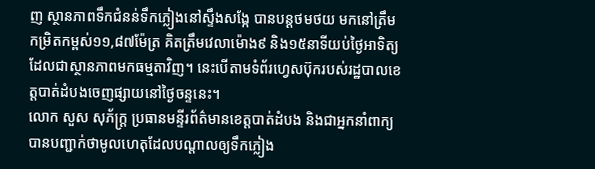ញ ស្ថានភាពទឹកជំនន់ទឹកភ្លៀងនៅស្ទឹងសង្កែ បានបន្តថមថយ មកនៅត្រឹមកម្រិតកម្ពស់១១,៨៧ម៉ែត្រ គិតត្រឹមវេលាម៉ោង៩ និង១៥នាទីយប់ថ្ងៃអាទិត្យ ដែលជាស្ថានភាពមកធម្មតាវិញ។ នេះបើតាមទំព័រហ្វេសប៊ុករបស់រដ្ឋបាលខេត្តបាត់ដំបងចេញផ្សាយនៅថ្ងៃចន្ទនេះ។
លោក សួស សុភ័ក្ត្រ ប្រធានមន្ទីរព័ត៌មានខេត្តបាត់ដំបង និងជាអ្នកនាំពាក្យបានបញ្ជាក់ថាមូលហេតុដែលបណ្តាលឲ្យទឹកភ្លៀង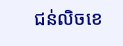ជន់លិចខេ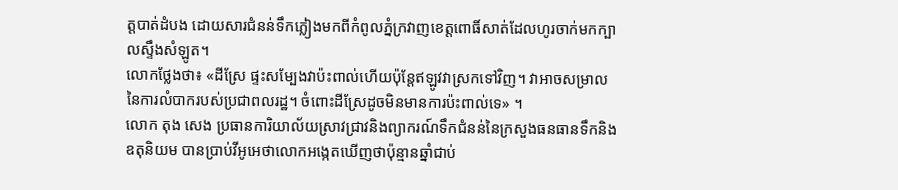ត្តបាត់ដំបង ដោយសារជំនន់ទឹកភ្លៀងមកពីកំពូលភ្នំក្រវាញខេត្តពោធិ៍សាត់ដែលហូរចាក់មកក្បាលស្ទឹងសំឡូត។
លោកថ្លែងថា៖ «ដីស្រែ ផ្ទះសម្បែងវាប៉ះពាល់ហើយប៉ុន្តែឥឡូវវាស្រកទៅវិញ។ វាអាចសម្រាលនៃការលំបាករបស់ប្រជាពលរដ្ឋ។ ចំពោះដីស្រែដូចមិនមានការប៉ះពាល់ទេ» ។
លោក តុង សេង ប្រធានការិយាល័យស្រាវជ្រាវនិងព្យាករណ៍ទឹកជំនន់នៃក្រសួងធនធានទឹកនិងឧតុនិយម បានប្រាប់វីអូអេថាលោកអង្កេតឃើញថាប៉ុន្មានឆ្នាំជាប់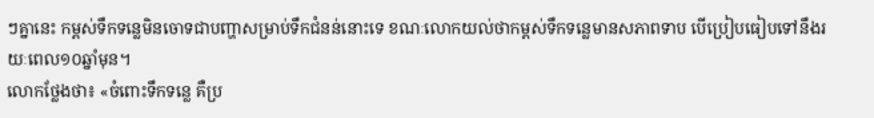ៗគ្នានេះ កម្ពស់ទឹកទន្លេមិនចោទជាបញ្ហាសម្រាប់ទឹកជំនន់នោះទេ ខណៈលោកយល់ថាកម្ពស់ទឹកទន្លេមានសភាពទាប បើប្រៀបធៀបទៅនឹងរយៈពេល១០ឆ្នាំមុន។
លោកថ្លែងថា៖ «ចំពោះទឹកទន្លេ គឺប្រ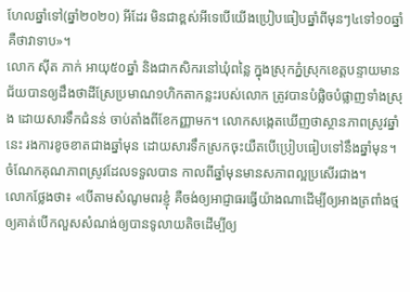ហែលឆ្នាំទៅ(ឆ្នាំ២០២០) អីដែរ មិនជាខ្ពស់អីទេបើយើងប្រៀបធៀបឆ្នាំពីមុនៗ៤ទៅ១០ឆ្នាំគឺថាវាទាប»។
លោក ស៊ីត ភាក់ អាយុ៥០ឆ្នាំ និងជាកសិករនៅឃុំពន្លៃ ក្នុងស្រុកភ្នំស្រុកខេត្តបន្ទាយមានជ័យបានឲ្យដឹងថាដីស្រែប្រមាណ១ហិកតាកន្លះរបស់លោក ត្រូវបានបំផ្លិចបំផ្លាញទាំងស្រុង ដោយសារទឹកជំនន់ ចាប់តាំងពីខែកញ្ញាមក។ លោកសង្កេតឃើញថាស្ថានភាពស្រូវឆ្នាំនេះ រងការខូចខាតជាងឆ្នាំមុន ដោយសារទឹកស្រកចុះយឺតបើប្រៀបធៀបទៅនឹងឆ្នាំមុន។ ចំណែកគុណភាពស្រូវដែលទទួលបាន កាលពីឆ្នាំមុនមានសភាពល្អប្រសើរជាង។
លោកថ្លែងថា៖ «បើតាមសំណូមពរខ្ញុំ គឺចង់ឲ្យអាជ្ញាធរធ្វើយ៉ាងណាដើម្បីឲ្យអាងត្រពាំងថ្ម ឲ្យគាត់បើកលួសសំណង់ឲ្យបានទូលាយតិចដើម្បីឲ្យ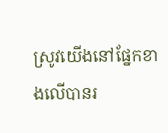ស្រូវយើងនៅផ្នែកខាងលើបានរ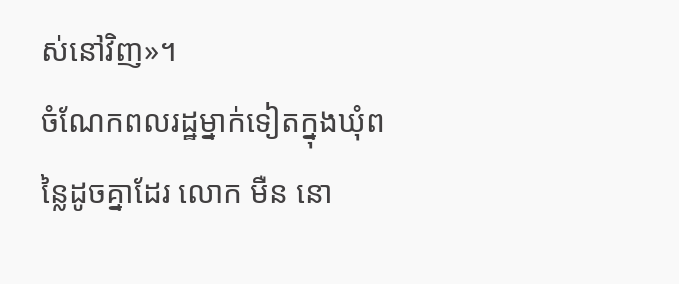ស់នៅវិញ»។
ចំណែកពលរដ្ឋម្នាក់ទៀតក្នុងឃុំពន្លៃដូចគ្នាដែរ លោក មឺន នោ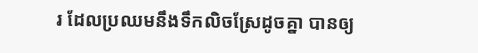រ ដែលប្រឈមនឹងទឹកលិចស្រែដូចគ្នា បានឲ្យ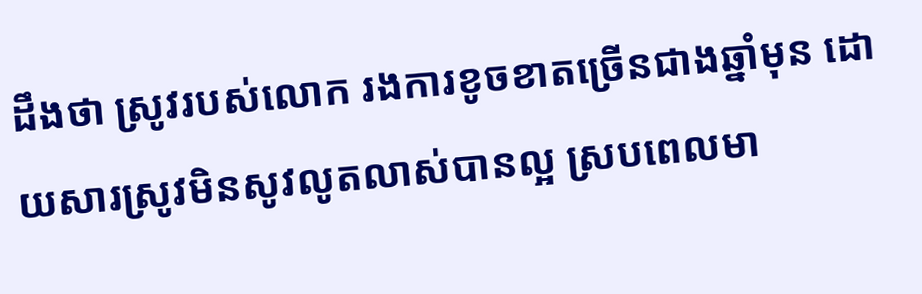ដឹងថា ស្រូវរបស់លោក រងការខូចខាតច្រើនជាងឆ្នាំមុន ដោយសារស្រូវមិនសូវលូតលាស់បានល្អ ស្របពេលមា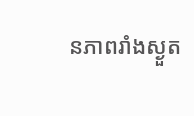នភាពរាំងស្ងួត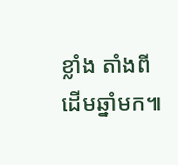ខ្លាំង តាំងពីដើមឆ្នាំមក៕